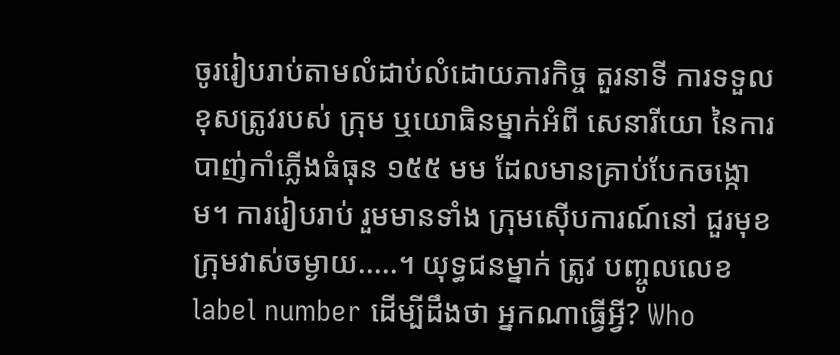ចូររៀបរាប់តាមលំដាប់លំដោយភារកិច្ច តួរនាទី ការទទួលខុសត្រូវរបស់ ក្រុម ឬយោធិនម្នាក់អំពី សេនារីយោ នៃការបាញ់កាំភ្លើងធំធុន ១៥៥ មម ដែលមានគ្រាប់បែកចង្កោម។ ការរៀបរាប់ រួមមានទាំង ក្រុមស៊ើបការណ៍នៅ ជួរមុខ ក្រុមវាស់ចម្ងាយ.....។ យុទ្ធជនម្នាក់ ត្រូវ បញ្ចូលលេខ label number ដើម្បីដឹងថា អ្នកណាធ្វើអ្វី? Who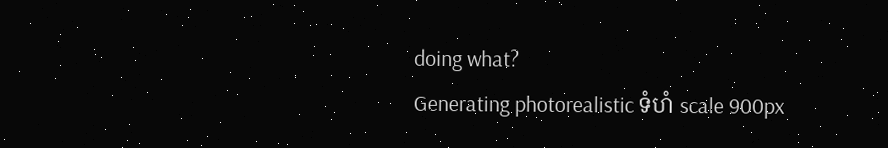doing what?
Generating photorealistic ទំហំ scale 900px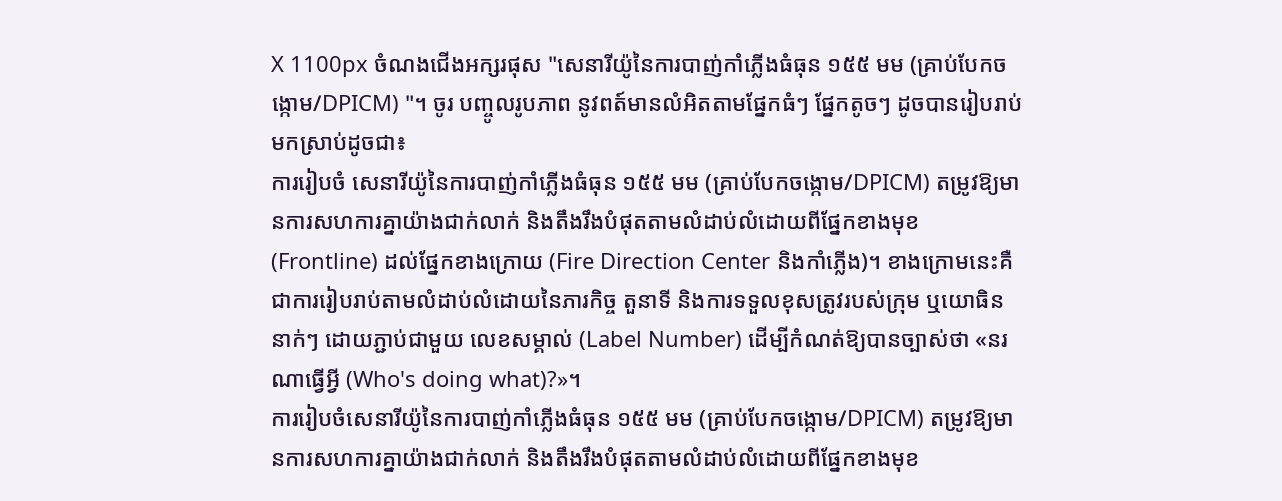X 1100px ចំណងជើងអក្សរផុស "សេនារីយ៉ូនៃការបាញ់កាំភ្លើងធំធុន ១៥៥ មម (គ្រាប់បែកចង្កោម/DPICM) "។ ចូរ បញ្ចូលរូបភាព នូវពត៍មានលំអិតតាមផ្នែកធំៗ ផ្នែកតូចៗ ដូចបានរៀបរាប់មកស្រាប់ដូចជា៖
ការរៀបចំ សេនារីយ៉ូនៃការបាញ់កាំភ្លើងធំធុន ១៥៥ មម (គ្រាប់បែកចង្កោម/DPICM) តម្រូវឱ្យមានការសហការគ្នាយ៉ាងជាក់លាក់ និងតឹងរឹងបំផុតតាមលំដាប់លំដោយពីផ្នែកខាងមុខ (Frontline) ដល់ផ្នែកខាងក្រោយ (Fire Direction Center និងកាំភ្លើង)។ ខាងក្រោមនេះគឺជាការរៀបរាប់តាមលំដាប់លំដោយនៃភារកិច្ច តួនាទី និងការទទួលខុសត្រូវរបស់ក្រុម ឬយោធិននាក់ៗ ដោយភ្ជាប់ជាមួយ លេខសម្គាល់ (Label Number) ដើម្បីកំណត់ឱ្យបានច្បាស់ថា «នរណាធ្វើអ្វី (Who's doing what)?»។
ការរៀបចំសេនារីយ៉ូនៃការបាញ់កាំភ្លើងធំធុន ១៥៥ មម (គ្រាប់បែកចង្កោម/DPICM) តម្រូវឱ្យមានការសហការគ្នាយ៉ាងជាក់លាក់ និងតឹងរឹងបំផុតតាមលំដាប់លំដោយពីផ្នែកខាងមុខ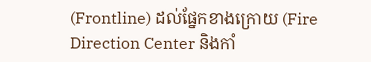(Frontline) ដល់ផ្នែកខាងក្រោយ (Fire Direction Center និងកាំ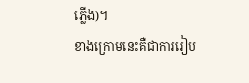ភ្លើង)។
ខាងក្រោមនេះគឺជាការរៀប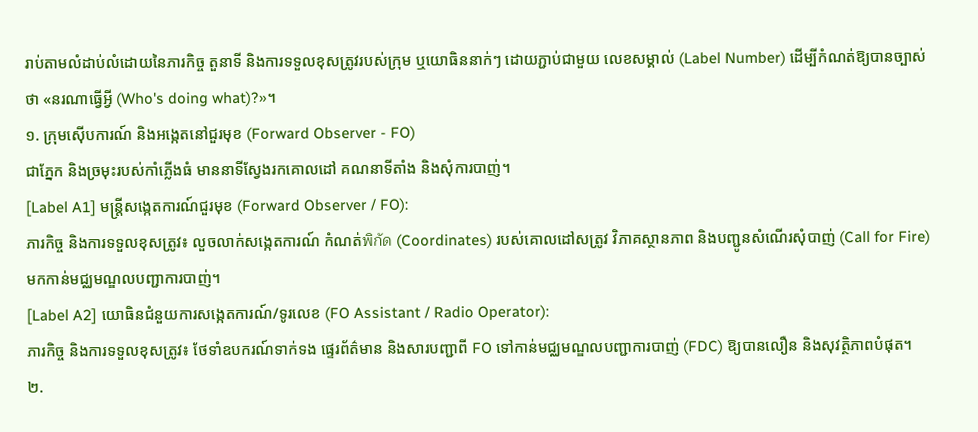រាប់តាមលំដាប់លំដោយនៃភារកិច្ច តួនាទី និងការទទួលខុសត្រូវរបស់ក្រុម ឬយោធិននាក់ៗ ដោយភ្ជាប់ជាមួយ លេខសម្គាល់ (Label Number) ដើម្បីកំណត់ឱ្យបានច្បាស់ថា «នរណាធ្វើអ្វី (Who's doing what)?»។
១. ក្រុមស៊ើបការណ៍ និងអង្កេតនៅជួរមុខ (Forward Observer - FO)
ជាភ្នែក និងច្រមុះរបស់កាំភ្លើងធំ មាននាទីស្វែងរកគោលដៅ គណនាទីតាំង និងសុំការបាញ់។
[Label A1] មន្ត្រីសង្កេតការណ៍ជួរមុខ (Forward Observer / FO):
ភារកិច្ច និងការទទួលខុសត្រូវ៖ លួចលាក់សង្កេតការណ៍ កំណត់พิกัด (Coordinates) របស់គោលដៅសត្រូវ វិភាគស្ថានភាព និងបញ្ជូនសំណើរសុំបាញ់ (Call for Fire) មកកាន់មជ្ឈមណ្ឌលបញ្ជាការបាញ់។
[Label A2] យោធិនជំនួយការសង្កេតការណ៍/ទូរលេខ (FO Assistant / Radio Operator):
ភារកិច្ច និងការទទួលខុសត្រូវ៖ ថែទាំឧបករណ៍ទាក់ទង ផ្ទេរព័ត៌មាន និងសារបញ្ជាពី FO ទៅកាន់មជ្ឈមណ្ឌលបញ្ជាការបាញ់ (FDC) ឱ្យបានលឿន និងសុវត្ថិភាពបំផុត។
២.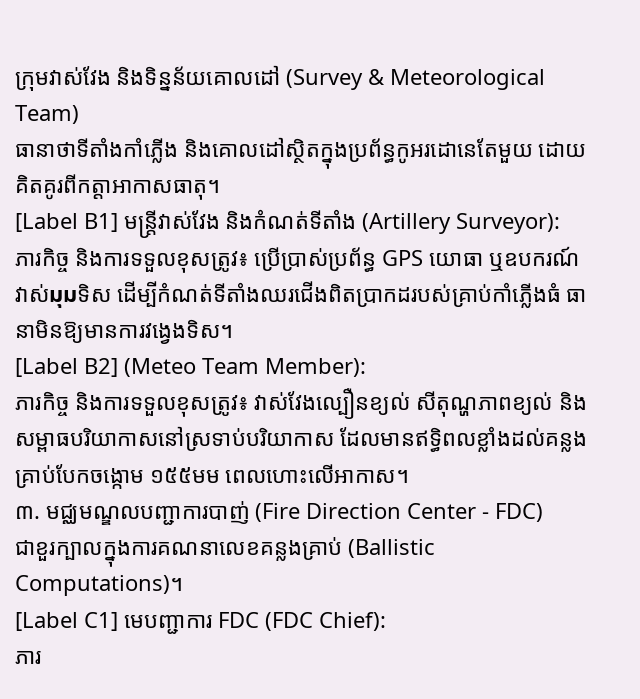ក្រុមវាស់វែង និងទិន្នន័យគោលដៅ (Survey & Meteorological Team)
ធានាថាទីតាំងកាំភ្លើង និងគោលដៅស្ថិតក្នុងប្រព័ន្ធកូអរដោនេតែមួយ ដោយគិតគូរពីកត្តាអាកាសធាតុ។
[Label B1] មន្ត្រីវាស់វែង និងកំណត់ទីតាំង (Artillery Surveyor):
ភារកិច្ច និងការទទួលខុសត្រូវ៖ ប្រើប្រាស់ប្រព័ន្ធ GPS យោធា ឬឧបករណ៍វាស់มุมទិស ដើម្បីកំណត់ទីតាំងឈរជើងពិតប្រាកដរបស់គ្រាប់កាំភ្លើងធំ ធានាមិនឱ្យមានការវង្វេងទិស។
[Label B2] (Meteo Team Member):
ភារកិច្ច និងការទទួលខុសត្រូវ៖ វាស់វែងល្បឿនខ្យល់ សីតុណ្ហភាពខ្យល់ និងសម្ពាធបរិយាកាសនៅស្រទាប់បរិយាកាស ដែលមានឥទ្ធិពលខ្លាំងដល់គន្លងគ្រាប់បែកចង្កោម ១៥៥មម ពេលហោះលើអាកាស។
៣. មជ្ឈមណ្ឌលបញ្ជាការបាញ់ (Fire Direction Center - FDC)
ជាខួរក្បាលក្នុងការគណនាលេខគន្លងគ្រាប់ (Ballistic Computations)។
[Label C1] មេបញ្ជាការ FDC (FDC Chief):
ភារ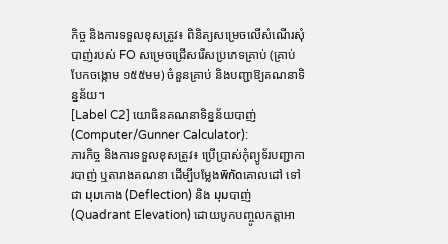កិច្ច និងការទទួលខុសត្រូវ៖ ពិនិត្យសម្រេចលើសំណើរសុំបាញ់របស់ FO សម្រេចជ្រើសរើសប្រភេទគ្រាប់ (គ្រាប់បែកចង្កោម ១៥៥មម) ចំនួនគ្រាប់ និងបញ្ជាឱ្យគណនាទិន្នន័យ។
[Label C2] យោធិនគណនាទិន្នន័យបាញ់ (Computer/Gunner Calculator):
ភារកិច្ច និងការទទួលខុសត្រូវ៖ ប្រើប្រាស់កុំព្យូទ័របញ្ជាការបាញ់ ឬតារាងគណនា ដើម្បីបម្លែងพิกัดគោលដៅ ទៅជា มุมកោង (Deflection) និង มุมបាញ់ (Quadrant Elevation) ដោយបូកបញ្ចូលកត្តាអា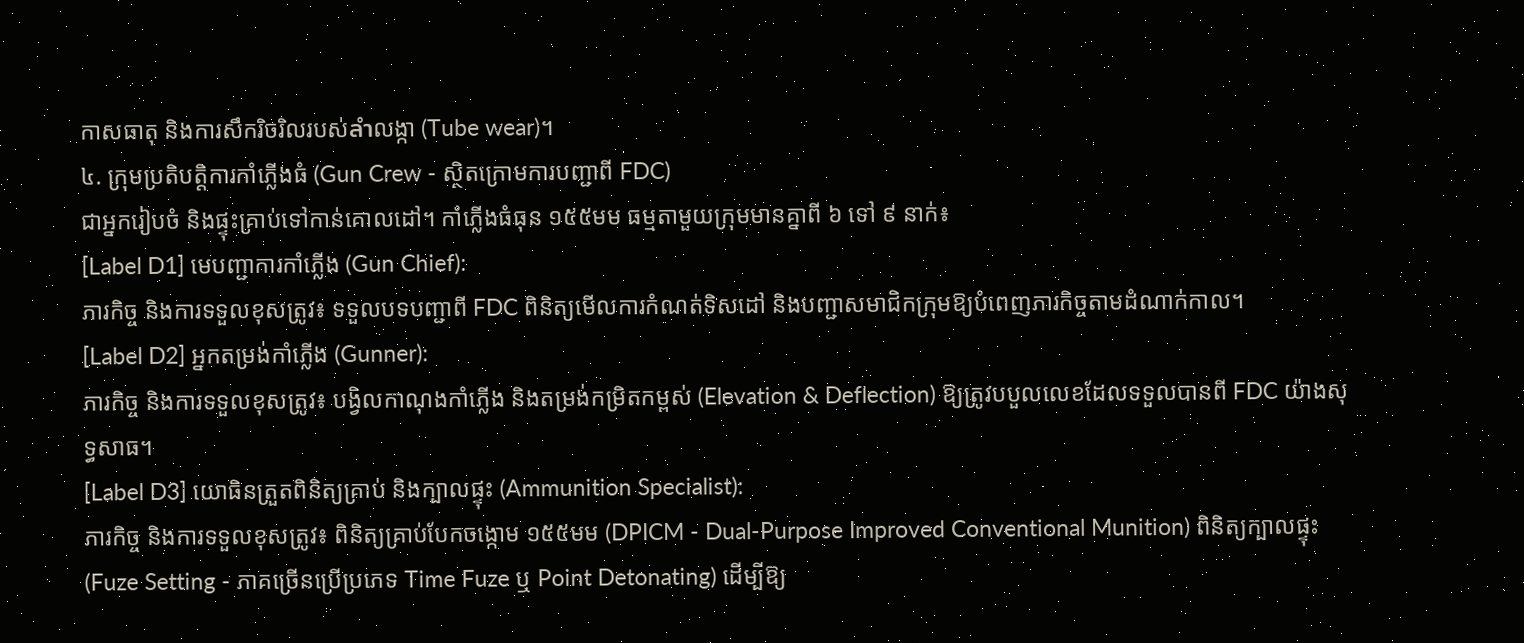កាសធាតុ និងការសឹករិចរិលរបស់ลำលង្កា (Tube wear)។
៤. ក្រុមប្រតិបត្តិការកាំភ្លើងធំ (Gun Crew - ស្ថិតក្រោមការបញ្ជាពី FDC)
ជាអ្នករៀបចំ និងផ្ទុះគ្រាប់ទៅកាន់គោលដៅ។ កាំភ្លើងធំធុន ១៥៥មម ធម្មតាមួយក្រុមមានគ្នាពី ៦ ទៅ ៩ នាក់៖
[Label D1] មេបញ្ជាការកាំភ្លើង (Gun Chief):
ភារកិច្ច និងការទទួលខុសត្រូវ៖ ទទួលបទបញ្ជាពី FDC ពិនិត្យមើលការកំណត់ទិសដៅ និងបញ្ជាសមាជិកក្រុមឱ្យបំពេញភារកិច្ចតាមដំណាក់កាល។
[Label D2] អ្នកតម្រង់កាំភ្លើង (Gunner):
ភារកិច្ច និងការទទួលខុសត្រូវ៖ បង្វិលកាណុងកាំភ្លើង និងតម្រង់កម្រិតកម្ពស់ (Elevation & Deflection) ឱ្យត្រូវបបួលលេខដែលទទួលបានពី FDC យ៉ាងសុទ្ធសាធ។
[Label D3] យោធិនត្រួតពិនិត្យគ្រាប់ និងក្បាលផ្ទុះ (Ammunition Specialist):
ភារកិច្ច និងការទទួលខុសត្រូវ៖ ពិនិត្យគ្រាប់បែកចង្កោម ១៥៥មម (DPICM - Dual-Purpose Improved Conventional Munition) ពិនិត្យក្បាលផ្ទុះ (Fuze Setting - ភាគច្រើនប្រើប្រភេទ Time Fuze ឬ Point Detonating) ដើម្បីឱ្យ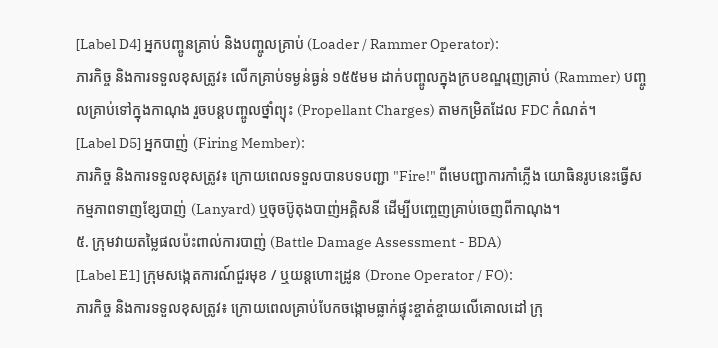[Label D4] អ្នកបញ្ចូនគ្រាប់ និងបញ្ចូលគ្រាប់ (Loader / Rammer Operator):
ភារកិច្ច និងការទទួលខុសត្រូវ៖ លើកគ្រាប់ទម្ងន់ធ្ងន់ ១៥៥មម ដាក់បញ្ចូលក្នុងក្របខណ្ឌរុញគ្រាប់ (Rammer) បញ្ចូលគ្រាប់ទៅក្នុងកាណុង រួចបន្តបញ្ចូលថ្នាំព្យុះ (Propellant Charges) តាមកម្រិតដែល FDC កំណត់។
[Label D5] អ្នកបាញ់ (Firing Member):
ភារកិច្ច និងការទទួលខុសត្រូវ៖ ក្រោយពេលទទួលបានបទបញ្ជា "Fire!" ពីមេបញ្ជាការកាំភ្លើង យោធិនរូបនេះធ្វើសកម្មភាពទាញខ្សែបាញ់ (Lanyard) ឬចុចប៊ូតុងបាញ់អគ្គិសនី ដើម្បីបញ្ចេញគ្រាប់ចេញពីកាណុង។
៥. ក្រុមវាយតម្លៃផលប៉ះពាល់ការបាញ់ (Battle Damage Assessment - BDA)
[Label E1] ក្រុមសង្កេតការណ៍ជួរមុខ / ឬយន្តហោះដ្រូន (Drone Operator / FO):
ភារកិច្ច និងការទទួលខុសត្រូវ៖ ក្រោយពេលគ្រាប់បែកចង្កោមធ្លាក់ផ្ទុះខ្ចាត់ខ្ចាយលើគោលដៅ ក្រុ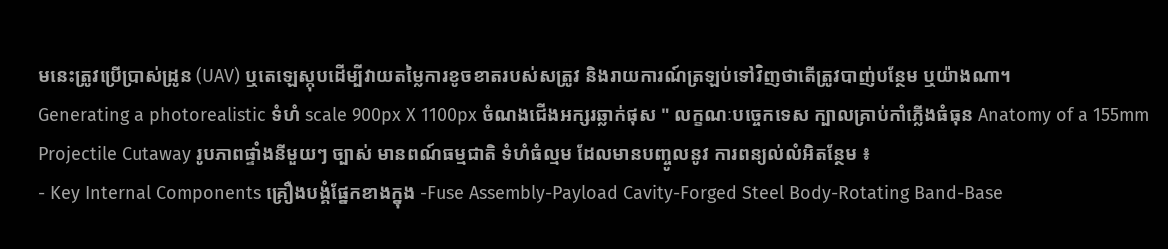មនេះត្រូវប្រើប្រាស់ដ្រូន (UAV) ឬតេឡេស្កុបដើម្បីវាយតម្លៃការខូចខាតរបស់សត្រូវ និងរាយការណ៍ត្រឡប់ទៅវិញថាតើត្រូវបាញ់បន្ថែម ឬយ៉ាងណា។
Generating a photorealistic ទំហំ scale 900px X 1100px ចំណងជើងអក្សរឆ្លាក់ផុស " លក្ខណៈបច្ចេកទេស ក្បាលគ្រាប់កាំភ្លើងធំធុន Anatomy of a 155mm Projectile Cutaway រូបភាពផ្ទាំងនីមួយៗ ច្បាស់ មានពណ៍ធម្មជាតិ ទំហំធំល្មម ដែលមានបញ្ចូលនូវ ការពន្យល់លំអិតន្ថែម ៖
- Key Internal Components គ្រឿងបង្គំផ្នែកខាងក្នុង -Fuse Assembly-Payload Cavity-Forged Steel Body-Rotating Band-Base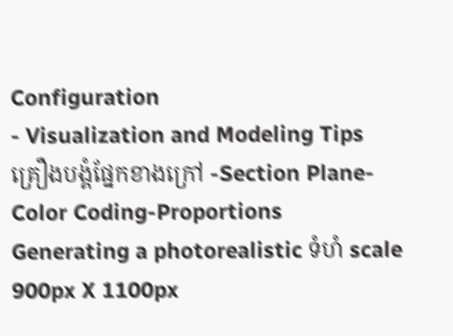Configuration
- Visualization and Modeling Tips គ្រឿងបង្គំផ្នែកខាងក្រៅ -Section Plane-Color Coding-Proportions
Generating a photorealistic ទំហំ scale 900px X 1100px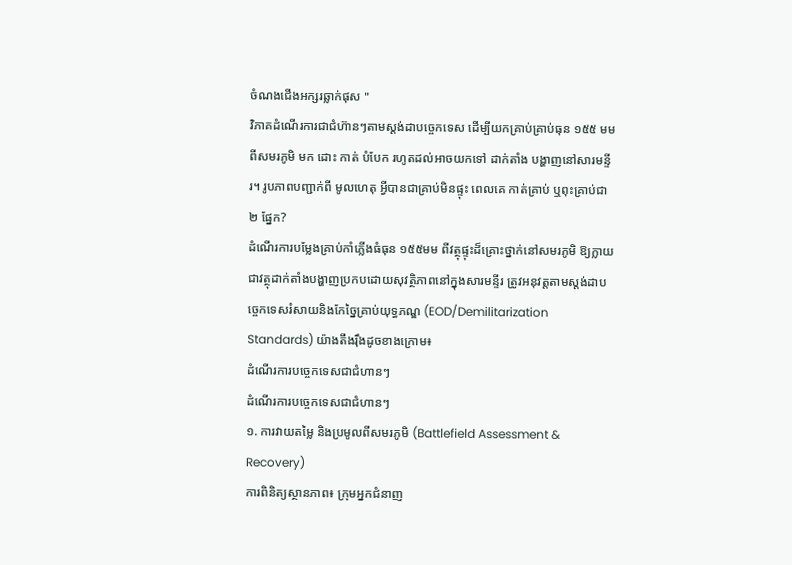ចំណងជើងអក្សរឆ្លាក់ផុស "
វិភាគដំណើរការជាជំហ៊ានៗតាមស្តង់ដាបច្ចេកទេស ដើម្បីយកគ្រាប់គ្រាប់ធុន ១៥៥ មម ពីសមរភូមិ មក ដោះ កាត់ បំបែក រហូតដល់អាចយកទៅ ដាក់តាំង បង្ហាញនៅសារមន្ទីរ។ រូបភាពបញ្ជាក់ពី មូលហេតុ អ្វីបានជាគ្រាប់មិនផ្ទុះ ពេលគេ កាត់គ្រាប់ ឬពុះគ្រាប់ជា ២ ផ្នែក?
ដំណើរការបម្លែងគ្រាប់កាំភ្លើងធំធុន ១៥៥មម ពីវត្ថុផ្ទុះដ៏គ្រោះថ្នាក់នៅសមរភូមិ ឱ្យក្លាយជាវត្ថុដាក់តាំងបង្ហាញប្រកបដោយសុវត្ថិភាពនៅក្នុងសារមន្ទីរ ត្រូវអនុវត្តតាមស្តង់ដាបច្ចេកទេសរំសាយនិងកែច្នៃគ្រាប់យុទ្ធភណ្ឌ (EOD/Demilitarization Standards) យ៉ាងតឹងរ៉ឹងដូចខាងក្រោម៖
ដំណើរការបច្ចេកទេសជាជំហានៗ
ដំណើរការបច្ចេកទេសជាជំហានៗ
១. ការវាយតម្លៃ និងប្រមូលពីសមរភូមិ (Battlefield Assessment & Recovery)
ការពិនិត្យស្ថានភាព៖ ក្រុមអ្នកជំនាញ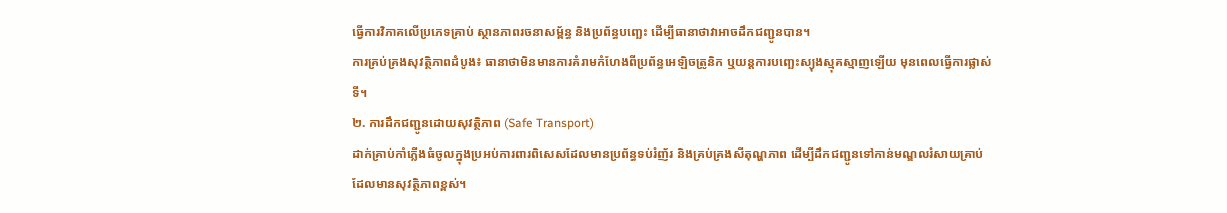ធ្វើការវិភាគលើប្រភេទគ្រាប់ ស្ថានភាពរចនាសម្ព័ន្ធ និងប្រព័ន្ធបញ្ឆេះ ដើម្បីធានាថាវាអាចដឹកជញ្ជូនបាន។
ការគ្រប់គ្រងសុវត្ថិភាពដំបូង៖ ធានាថាមិនមានការគំរាមកំហែងពីប្រព័ន្ធអេឡិចត្រូនិក ឬយន្តការបញ្ឆេះស្យុងស្មុគស្មាញឡើយ មុនពេលធ្វើការផ្លាស់ទី។
២. ការដឹកជញ្ជូនដោយសុវត្ថិភាព (Safe Transport)
ដាក់គ្រាប់កាំភ្លើងធំចូលក្នុងប្រអប់ការពារពិសេសដែលមានប្រព័ន្ធទប់រំញ័រ និងគ្រប់គ្រងសីតុណ្ហភាព ដើម្បីដឹកជញ្ជូនទៅកាន់មណ្ឌលរំសាយគ្រាប់ដែលមានសុវត្ថិភាពខ្ពស់។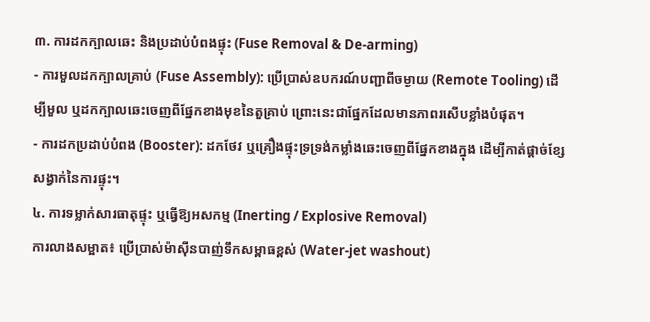៣. ការដកក្បាលឆេះ និងប្រដាប់បំពងផ្ទុះ (Fuse Removal & De-arming)
- ការមួលដកក្បាលគ្រាប់ (Fuse Assembly): ប្រើប្រាស់ឧបករណ៍បញ្ជាពីចម្ងាយ (Remote Tooling) ដើម្បីមួល ឬដកក្បាលឆេះចេញពីផ្នែកខាងមុខនៃតួគ្រាប់ ព្រោះនេះជាផ្នែកដែលមានភាពរសើបខ្លាំងបំផុត។
- ការដកប្រដាប់បំពង (Booster): ដកថែវ ឬគ្រឿងផ្ទុះទ្រទ្រង់កម្លាំងឆេះចេញពីផ្នែកខាងក្នុង ដើម្បីកាត់ផ្ដាច់ខ្សែសង្វាក់នៃការផ្ទុះ។
៤. ការទម្លាក់សារធាតុផ្ទុះ ឬធ្វើឱ្យអសកម្ម (Inerting / Explosive Removal)
ការលាងសម្អាត៖ ប្រើប្រាស់ម៉ាស៊ីនបាញ់ទឹកសម្ពាធខ្ពស់ (Water-jet washout)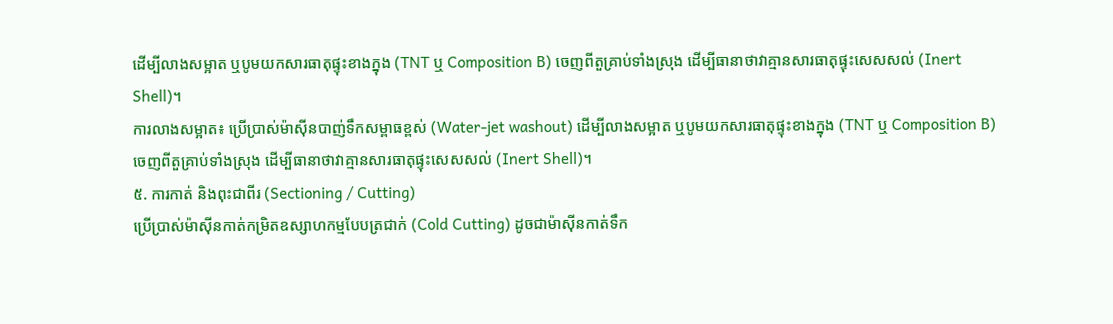ដើម្បីលាងសម្អាត ឬបូមយកសារធាតុផ្ទុះខាងក្នុង (TNT ឬ Composition B) ចេញពីតួគ្រាប់ទាំងស្រុង ដើម្បីធានាថាវាគ្មានសារធាតុផ្ទុះសេសសល់ (Inert Shell)។
ការលាងសម្អាត៖ ប្រើប្រាស់ម៉ាស៊ីនបាញ់ទឹកសម្ពាធខ្ពស់ (Water-jet washout) ដើម្បីលាងសម្អាត ឬបូមយកសារធាតុផ្ទុះខាងក្នុង (TNT ឬ Composition B) ចេញពីតួគ្រាប់ទាំងស្រុង ដើម្បីធានាថាវាគ្មានសារធាតុផ្ទុះសេសសល់ (Inert Shell)។
៥. ការកាត់ និងពុះជាពីរ (Sectioning / Cutting)
ប្រើប្រាស់ម៉ាស៊ីនកាត់កម្រិតឧស្សាហកម្មបែបត្រជាក់ (Cold Cutting) ដូចជាម៉ាស៊ីនកាត់ទឹក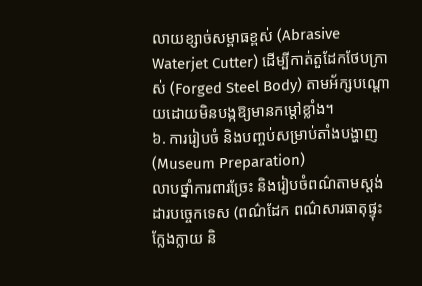លាយខ្សាច់សម្ពាធខ្ពស់ (Abrasive Waterjet Cutter) ដើម្បីកាត់តួដែកថែបក្រាស់ (Forged Steel Body) តាមអ័ក្សបណ្តោយដោយមិនបង្កឱ្យមានកម្ដៅខ្លាំង។
៦. ការរៀបចំ និងបញ្ចប់សម្រាប់តាំងបង្ហាញ (Museum Preparation)
លាបថ្នាំការពារច្រែះ និងរៀបចំពណ៌តាមស្តង់ដារបច្ចេកទេស (ពណ៌ដែក ពណ៌សារធាតុផ្ទុះក្លែងក្លាយ និ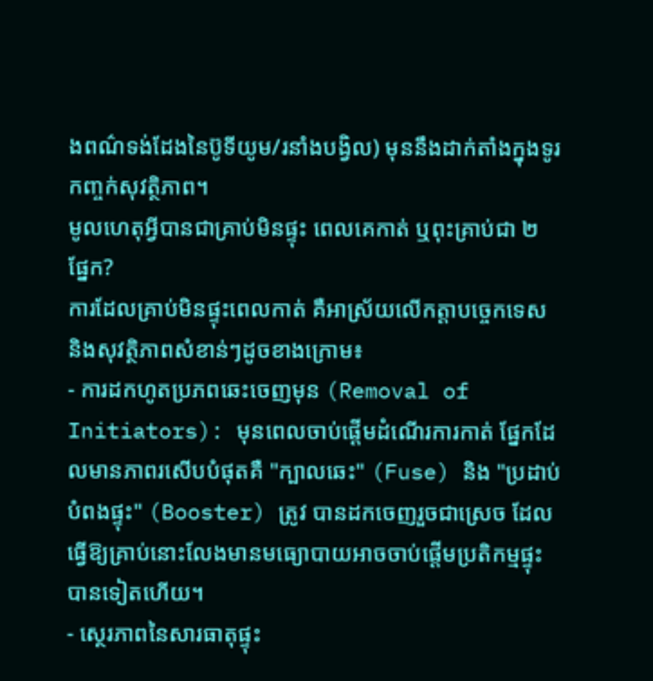ងពណ៌ទង់ដែងនៃប៊ូទីយូម/រនាំងបង្វិល) មុននឹងដាក់តាំងក្នុងទូរកញ្ចក់សុវត្ថិភាព។
មូលហេតុអ្វីបានជាគ្រាប់មិនផ្ទុះ ពេលគេកាត់ ឬពុះគ្រាប់ជា ២ ផ្នែក?
ការដែលគ្រាប់មិនផ្ទុះពេលកាត់ គឺអាស្រ័យលើកត្តាបច្ចេកទេស និងសុវត្ថិភាពសំខាន់ៗដូចខាងក្រោម៖
- ការដកហូតប្រភពឆេះចេញមុន (Removal of Initiators): មុនពេលចាប់ផ្តើមដំណើរការកាត់ ផ្នែកដែលមានភាពរសើបបំផុតគឺ "ក្បាលឆេះ" (Fuse) និង "ប្រដាប់បំពងផ្ទុះ" (Booster) ត្រូវ បានដកចេញរួចជាស្រេច ដែលធ្វើឱ្យគ្រាប់នោះលែងមានមធ្យោបាយអាចចាប់ផ្ដើមប្រតិកម្មផ្ទុះបានទៀតហើយ។
- ស្ថេរភាពនៃសារធាតុផ្ទុះ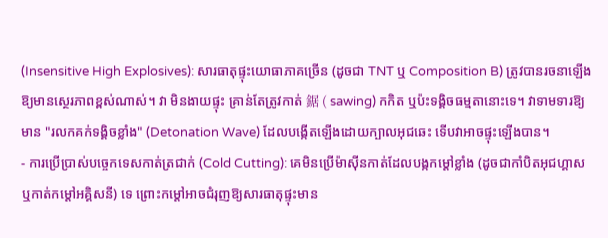(Insensitive High Explosives): សារធាតុផ្ទុះយោធាភាគច្រើន (ដូចជា TNT ឬ Composition B) ត្រូវបានរចនាឡើងឱ្យមានស្ថេរភាពខ្ពស់ណាស់។ វា មិនងាយផ្ទុះ គ្រាន់តែត្រូវកាត់ 鋸 ( sawing) កកិត ឬប៉ះទង្គិចធម្មតានោះទេ។ វាទាមទារឱ្យមាន "រលកគក់ទង្គិចខ្លាំង" (Detonation Wave) ដែលបង្កើតឡើងដោយក្បាលអុជឆេះ ទើបវាអាចផ្ទុះឡើងបាន។
- ការប្រើប្រាស់បច្ចេកទេសកាត់ត្រជាក់ (Cold Cutting): គេមិនប្រើម៉ាស៊ីនកាត់ដែលបង្កកម្ដៅខ្លាំង (ដូចជាកាំបិតអុជហ្គាស ឬកាត់កម្ដៅអគ្គិសនី) ទេ ព្រោះកម្ដៅអាចជំរុញឱ្យសារធាតុផ្ទុះមាន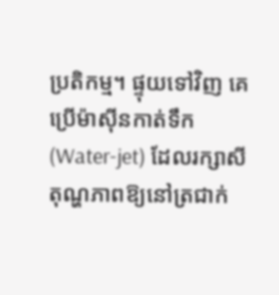ប្រតិកម្ម។ ផ្ទុយទៅវិញ គេប្រើម៉ាស៊ីនកាត់ទឹក (Water-jet) ដែលរក្សាសីតុណ្ហភាពឱ្យនៅត្រជាក់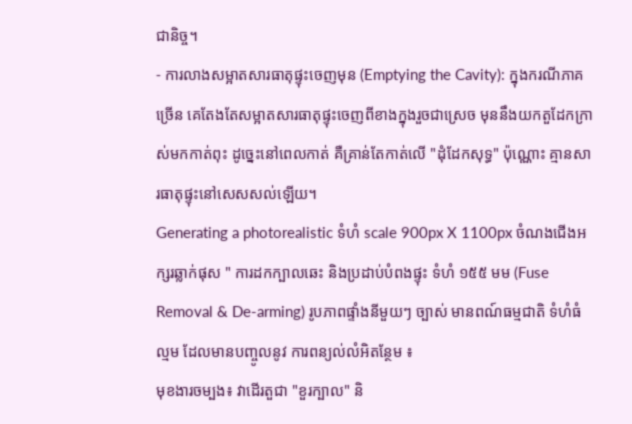ជានិច្ច។
- ការលាងសម្អាតសារធាតុផ្ទុះចេញមុន (Emptying the Cavity): ក្នុងករណីភាគច្រើន គេតែងតែសម្អាតសារធាតុផ្ទុះចេញពីខាងក្នុងរួចជាស្រេច មុននឹងយកតួដែកក្រាស់មកកាត់ពុះ ដូច្នេះនៅពេលកាត់ គឺគ្រាន់តែកាត់លើ "ដុំដែកសុទ្ធ" ប៉ុណ្ណោះ គ្មានសារធាតុផ្ទុះនៅសេសសល់ឡើយ។
Generating a photorealistic ទំហំ scale 900px X 1100px ចំណងជើងអក្សរឆ្លាក់ផុស " ការដកក្បាលឆេះ និងប្រដាប់បំពងផ្ទុះ ទំហំ ១៥៥ មម (Fuse Removal & De-arming) រូបភាពផ្ទាំងនីមួយៗ ច្បាស់ មានពណ៍ធម្មជាតិ ទំហំធំល្មម ដែលមានបញ្ចូលនូវ ការពន្យល់លំអិតន្ថែម ៖
មុខងារចម្បង៖ វាដើរតួជា "ខួរក្បាល" និ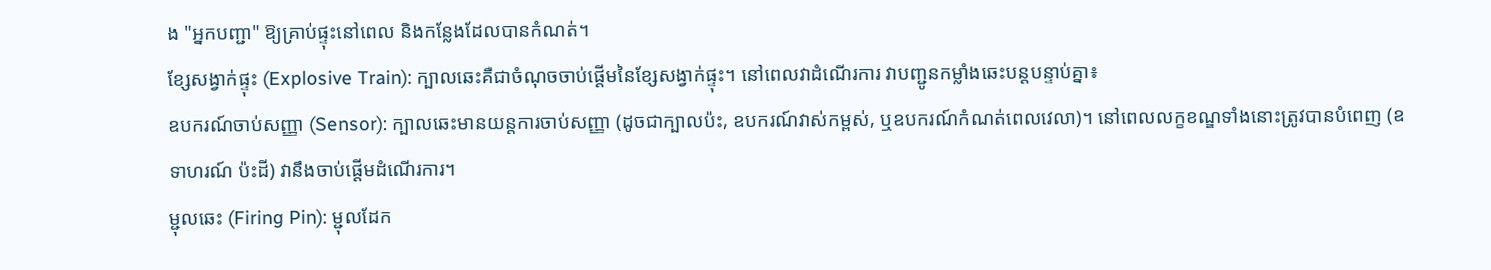ង "អ្នកបញ្ជា" ឱ្យគ្រាប់ផ្ទុះនៅពេល និងកន្លែងដែលបានកំណត់។
ខ្សែសង្វាក់ផ្ទុះ (Explosive Train): ក្បាលឆេះគឺជាចំណុចចាប់ផ្តើមនៃខ្សែសង្វាក់ផ្ទុះ។ នៅពេលវាដំណើរការ វាបញ្ជូនកម្លាំងឆេះបន្តបន្ទាប់គ្នា៖
ឧបករណ៍ចាប់សញ្ញា (Sensor): ក្បាលឆេះមានយន្តការចាប់សញ្ញា (ដូចជាក្បាលប៉ះ, ឧបករណ៍វាស់កម្ពស់, ឬឧបករណ៍កំណត់ពេលវេលា)។ នៅពេលលក្ខខណ្ឌទាំងនោះត្រូវបានបំពេញ (ឧទាហរណ៍ ប៉ះដី) វានឹងចាប់ផ្តើមដំណើរការ។
ម្ជុលឆេះ (Firing Pin): ម្ជុលដែក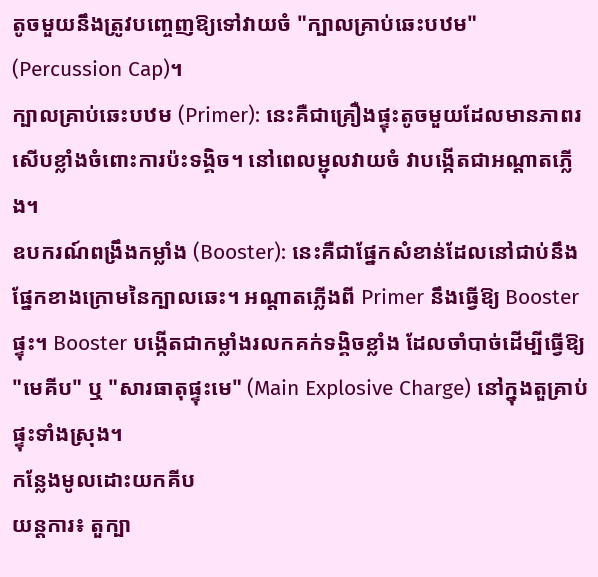តូចមួយនឹងត្រូវបញ្ចេញឱ្យទៅវាយចំ "ក្បាលគ្រាប់ឆេះបឋម" (Percussion Cap)។
ក្បាលគ្រាប់ឆេះបឋម (Primer): នេះគឺជាគ្រឿងផ្ទុះតូចមួយដែលមានភាពរសើបខ្លាំងចំពោះការប៉ះទង្គិច។ នៅពេលម្ជុលវាយចំ វាបង្កើតជាអណ្តាតភ្លើង។
ឧបករណ៍ពង្រឹងកម្លាំង (Booster): នេះគឺជាផ្នែកសំខាន់ដែលនៅជាប់នឹងផ្នែកខាងក្រោមនៃក្បាលឆេះ។ អណ្តាតភ្លើងពី Primer នឹងធ្វើឱ្យ Booster ផ្ទុះ។ Booster បង្កើតជាកម្លាំងរលកគក់ទង្គិចខ្លាំង ដែលចាំបាច់ដើម្បីធ្វើឱ្យ "មេគីប" ឬ "សារធាតុផ្ទុះមេ" (Main Explosive Charge) នៅក្នុងតួគ្រាប់ផ្ទុះទាំងស្រុង។
កន្លែងមូលដោះយកគីប
យន្តការ៖ តួក្បា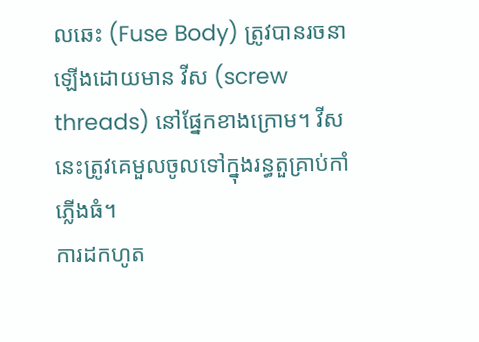លឆេះ (Fuse Body) ត្រូវបានរចនាឡើងដោយមាន វីស (screw threads) នៅផ្នែកខាងក្រោម។ វីសនេះត្រូវគេមួលចូលទៅក្នុងរន្ធតួគ្រាប់កាំភ្លើងធំ។
ការដកហូត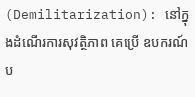(Demilitarization): នៅក្នុងដំណើរការសុវត្ថិភាព គេប្រើ ឧបករណ៍ប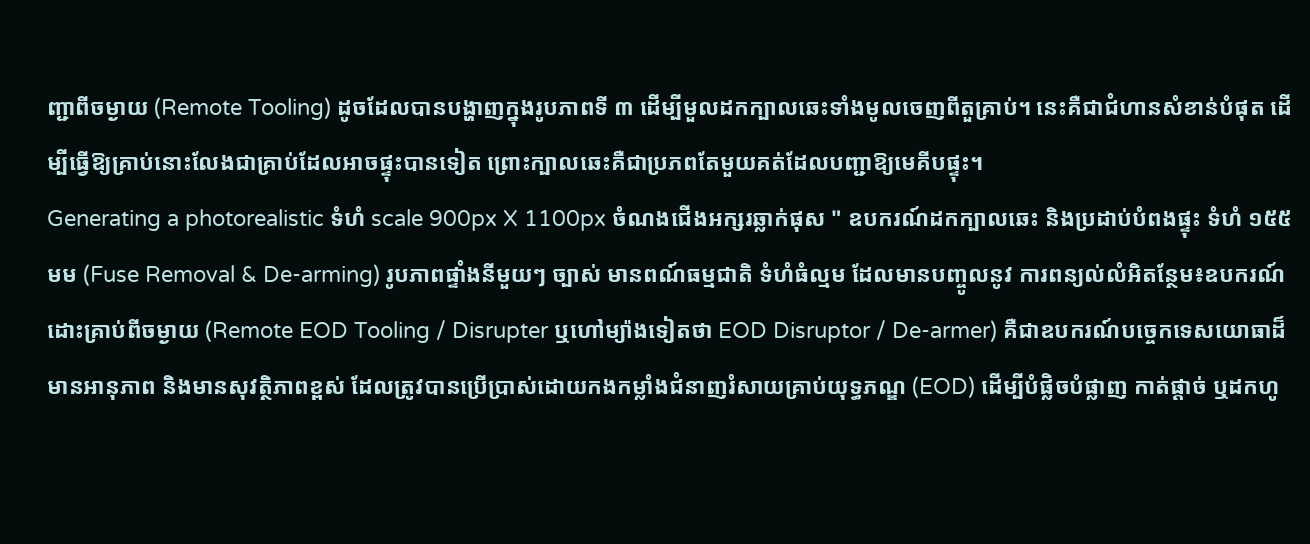ញ្ជាពីចម្ងាយ (Remote Tooling) ដូចដែលបានបង្ហាញក្នុងរូបភាពទី ៣ ដើម្បីមួលដកក្បាលឆេះទាំងមូលចេញពីតួគ្រាប់។ នេះគឺជាជំហានសំខាន់បំផុត ដើម្បីធ្វើឱ្យគ្រាប់នោះលែងជាគ្រាប់ដែលអាចផ្ទុះបានទៀត ព្រោះក្បាលឆេះគឺជាប្រភពតែមួយគត់ដែលបញ្ជាឱ្យមេគីបផ្ទុះ។
Generating a photorealistic ទំហំ scale 900px X 1100px ចំណងជើងអក្សរឆ្លាក់ផុស " ឧបករណ៍ដកក្បាលឆេះ និងប្រដាប់បំពងផ្ទុះ ទំហំ ១៥៥ មម (Fuse Removal & De-arming) រូបភាពផ្ទាំងនីមួយៗ ច្បាស់ មានពណ៍ធម្មជាតិ ទំហំធំល្មម ដែលមានបញ្ចូលនូវ ការពន្យល់លំអិតន្ថែម៖ឧបករណ៍ដោះគ្រាប់ពីចម្ងាយ (Remote EOD Tooling / Disrupter ឬហៅម្យ៉ាងទៀតថា EOD Disruptor / De-armer) គឺជាឧបករណ៍បច្ចេកទេសយោធាដ៏មានអានុភាព និងមានសុវត្ថិភាពខ្ពស់ ដែលត្រូវបានប្រើប្រាស់ដោយកងកម្លាំងជំនាញរំសាយគ្រាប់យុទ្ធភណ្ឌ (EOD) ដើម្បីបំផ្លិចបំផ្លាញ កាត់ផ្ដាច់ ឬដកហូ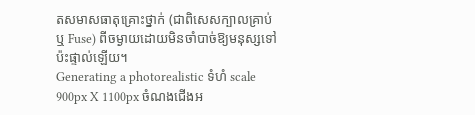តសមាសធាតុគ្រោះថ្នាក់ (ជាពិសេសក្បាលគ្រាប់ ឬ Fuse) ពីចម្ងាយដោយមិនចាំបាច់ឱ្យមនុស្សទៅប៉ះផ្ទាល់ឡើយ។
Generating a photorealistic ទំហំ scale 900px X 1100px ចំណងជើងអ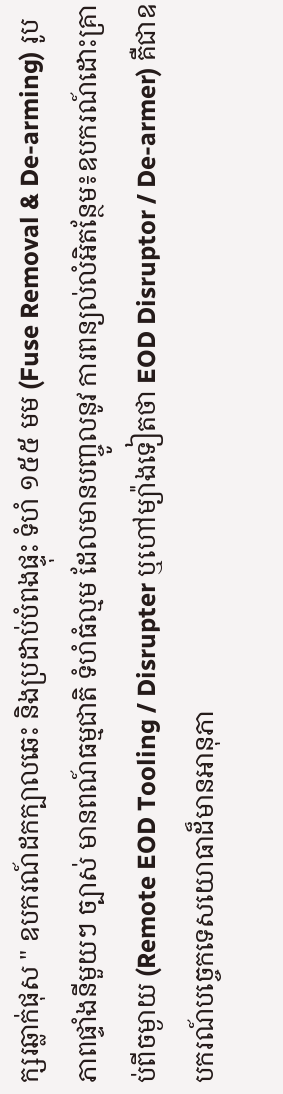ក្សរឆ្លាក់ផុស " ឧបករណ៍ដកក្បាលឆេះ និងប្រដាប់បំពងផ្ទុះ ទំហំ ១៥៥ មម (Fuse Removal & De-arming) រូបភាពផ្ទាំងនីមួយៗ ច្បាស់ មានពណ៍ធម្មជាតិ ទំហំធំល្មម ដែលមានបញ្ចូលនូវ ការពន្យល់លំអិតន្ថែម៖ឧបករណ៍ដោះគ្រាប់ពីចម្ងាយ (Remote EOD Tooling / Disrupter ឬហៅម្យ៉ាងទៀតថា EOD Disruptor / De-armer) គឺជាឧបករណ៍បច្ចេកទេសយោធាដ៏មានអានុភា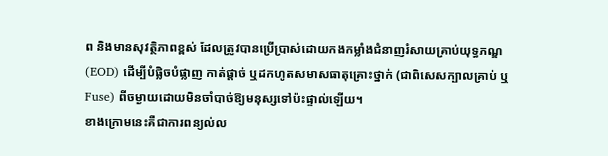ព និងមានសុវត្ថិភាពខ្ពស់ ដែលត្រូវបានប្រើប្រាស់ដោយកងកម្លាំងជំនាញរំសាយគ្រាប់យុទ្ធភណ្ឌ (EOD) ដើម្បីបំផ្លិចបំផ្លាញ កាត់ផ្ដាច់ ឬដកហូតសមាសធាតុគ្រោះថ្នាក់ (ជាពិសេសក្បាលគ្រាប់ ឬ Fuse) ពីចម្ងាយដោយមិនចាំបាច់ឱ្យមនុស្សទៅប៉ះផ្ទាល់ឡើយ។
ខាងក្រោមនេះគឺជាការពន្យល់ល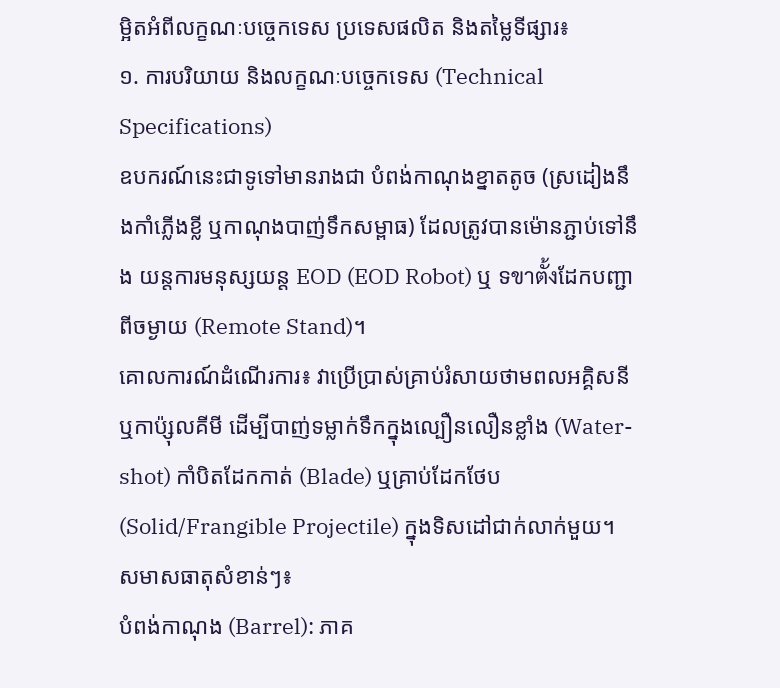ម្អិតអំពីលក្ខណៈបច្ចេកទេស ប្រទេសផលិត និងតម្លៃទីផ្សារ៖
១. ការបរិយាយ និងលក្ខណៈបច្ចេកទេស (Technical Specifications)
ឧបករណ៍នេះជាទូទៅមានរាងជា បំពង់កាណុងខ្នាតតូច (ស្រដៀងនឹងកាំភ្លើងខ្លី ឬកាណុងបាញ់ទឹកសម្ពាធ) ដែលត្រូវបានម៉ោនភ្ជាប់ទៅនឹង យន្តការមនុស្សយន្ត EOD (EOD Robot) ឬ ទขาตั้งដែកបញ្ជាពីចម្ងាយ (Remote Stand)។
គោលការណ៍ដំណើរការ៖ វាប្រើប្រាស់គ្រាប់រំសាយថាមពលអគ្គិសនី ឬកាប៉្សុលគីមី ដើម្បីបាញ់ទម្លាក់ទឹកក្នុងល្បឿនលឿនខ្លាំង (Water-shot) កាំបិតដែកកាត់ (Blade) ឬគ្រាប់ដែកថែប (Solid/Frangible Projectile) ក្នុងទិសដៅជាក់លាក់មួយ។
សមាសធាតុសំខាន់ៗ៖
បំពង់កាណុង (Barrel): ភាគ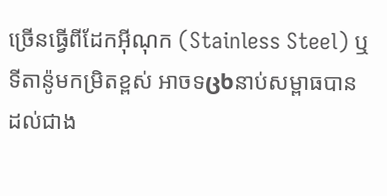ច្រើនធ្វើពីដែកអ៊ីណុក (Stainless Steel) ឬទីតាន៉ូមកម្រិតខ្ពស់ អាចទცხនាប់សម្ពាធបានដល់ជាង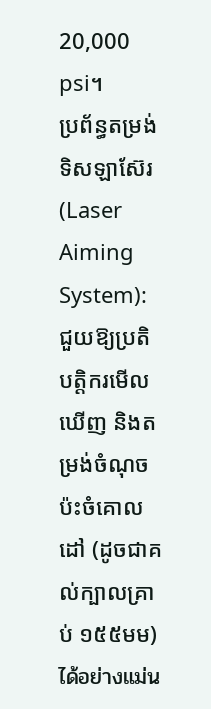20,000 psi។
ប្រព័ន្ធតម្រង់ទិសឡាស៊ែរ (Laser Aiming System): ជួយឱ្យប្រតិបត្តិករមើលឃើញ និងតម្រង់ចំណុចប៉ះចំគោលដៅ (ដូចជាគល់ក្បាលគ្រាប់ ១៥៥មម) ได้อย่างแม่น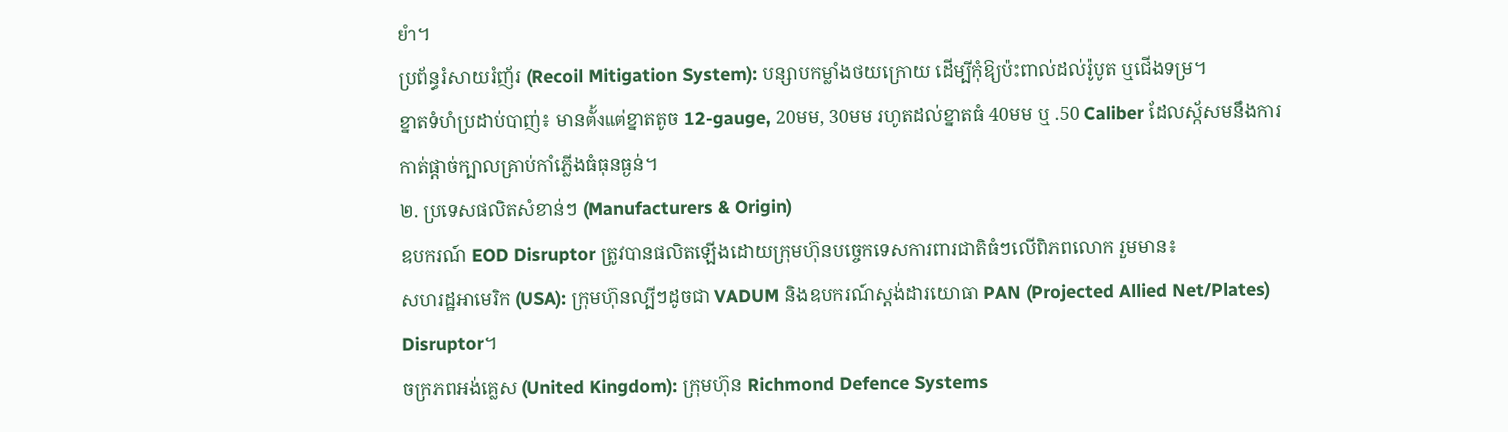ยำ។
ប្រព័ន្ធរំសាយរំញ័រ (Recoil Mitigation System): បន្សាបកម្លាំងថយក្រោយ ដើម្បីកុំឱ្យប៉ះពាល់ដល់រ៉ូបូត ឬជើងទម្រ។
ខ្នាតទំហំប្រដាប់បាញ់៖ មានตั้งแต่ខ្នាតតូច 12-gauge, 20មម, 30មម រហូតដល់ខ្នាតធំ 40មម ឬ .50 Caliber ដែលស័្កសមនឹងការកាត់ផ្ដាច់ក្បាលគ្រាប់កាំភ្លើងធំធុនធ្ងន់។
២. ប្រទេសផលិតសំខាន់ៗ (Manufacturers & Origin)
ឧបករណ៍ EOD Disruptor ត្រូវបានផលិតឡើងដោយក្រុមហ៊ុនបច្ចេកទេសការពារជាតិធំៗលើពិភពលោក រួមមាន៖
សហរដ្ឋអាមេរិក (USA): ក្រុមហ៊ុនល្បីៗដូចជា VADUM និងឧបករណ៍ស្តង់ដារយោធា PAN (Projected Allied Net/Plates) Disruptor។
ចក្រភពអង់គ្លេស (United Kingdom): ក្រុមហ៊ុន Richmond Defence Systems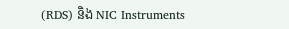(RDS) និង NIC Instruments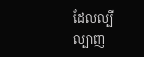ដែលល្បីល្បាញ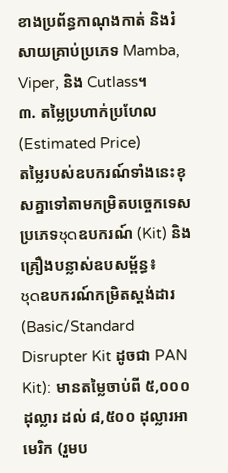ខាងប្រព័ន្ធកាណុងកាត់ និងរំសាយគ្រាប់ប្រភេទ Mamba, Viper, និង Cutlass។
៣. តម្លៃប្រហាក់ប្រហែល (Estimated Price)
តម្លៃរបស់ឧបករណ៍ទាំងនេះខុសគ្នាទៅតាមកម្រិតបច្ចេកទេស ប្រភេទชุดឧបករណ៍ (Kit) និងគ្រឿងបន្លាស់ឧបសម្ព័ន្ធ៖
ชุดឧបករណ៍កម្រិតស្តង់ដារ (Basic/Standard Disrupter Kit ដូចជា PAN Kit): មានតម្លៃចាប់ពី ៥,០០០ ដុល្លារ ដល់ ៨,៥០០ ដុល្លារអាមេរិក (រួមប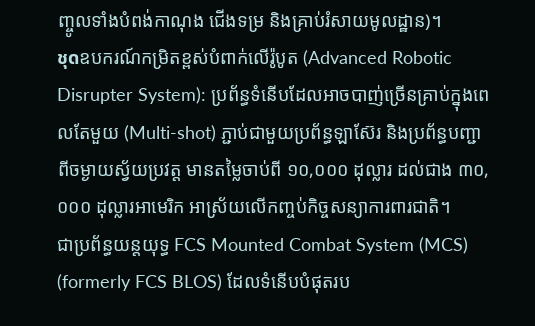ញ្ចូលទាំងបំពង់កាណុង ជើងទម្រ និងគ្រាប់រំសាយមូលដ្ឋាន)។
ชุดឧបករណ៍កម្រិតខ្ពស់បំពាក់លើរ៉ូបូត (Advanced Robotic Disrupter System): ប្រព័ន្ធទំនើបដែលអាចបាញ់ច្រើនគ្រាប់ក្នុងពេលតែមួយ (Multi-shot) ភ្ជាប់ជាមួយប្រព័ន្ធឡាស៊ែរ និងប្រព័ន្ធបញ្ជាពីចម្ងាយស្វ័យប្រវត្ត មានតម្លៃចាប់ពី ១០,០០០ ដុល្លារ ដល់ជាង ៣០,០០០ ដុល្លារអាមេរិក អាស្រ័យលើកញ្ចប់កិច្ចសន្យាការពារជាតិ។
ជាប្រព័ន្ធយន្តយុទ្ធ FCS Mounted Combat System (MCS) (formerly FCS BLOS) ដែលទំនើបបំផុតរប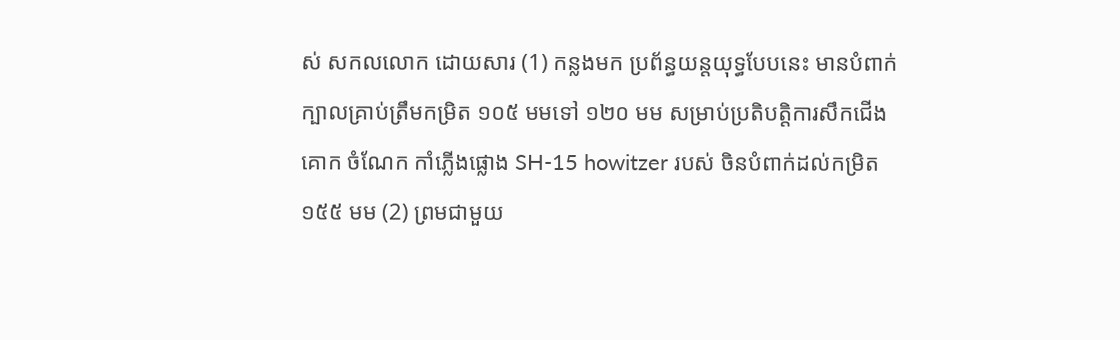ស់ សកលលោក ដោយសារ (1) កន្លងមក ប្រព័ន្ធយន្តយុទ្ធបែបនេះ មានបំពាក់ ក្បាលគ្រាប់ត្រឹមកម្រិត ១០៥ មមទៅ ១២០ មម សម្រាប់ប្រតិបត្តិការសឹកជើងគោក ចំណែក កាំភ្លើងផ្លោង SH-15 howitzer របស់ ចិនបំពាក់ដល់កម្រិត ១៥៥ មម (2) ព្រមជាមួយ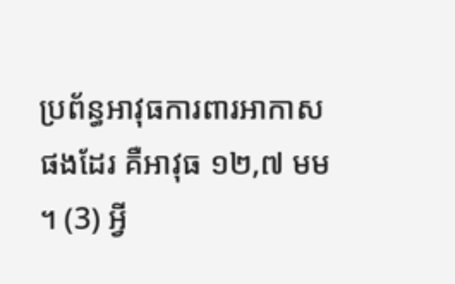ប្រព័ន្ធអាវុធការពារអាកាសផងដែរ គឺអាវុធ ១២,៧ មម ។ (3) អ្វី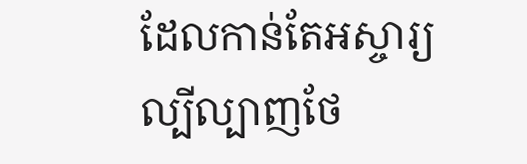ដែលកាន់តែអស្ចារ្យ ល្បីល្បាញថែ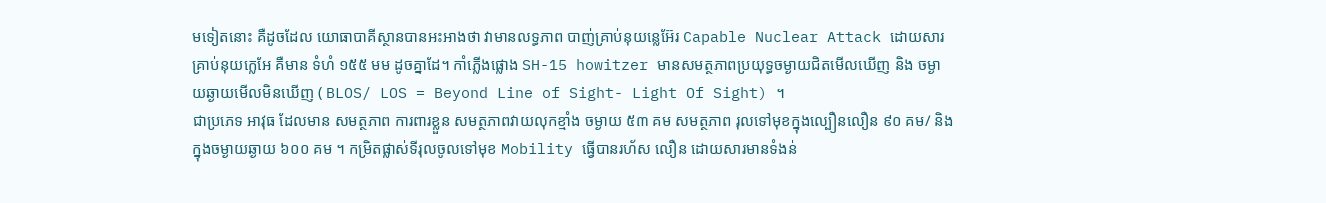មទៀតនោះ គឺដូចដែល យោធាបាគីស្ថានបានអះអាងថា វាមានលទ្ធភាព បាញ់គ្រាប់នុយន្លេអ៊ែរ Capable Nuclear Attack ដោយសារ គ្រាប់នុយក្លេអែ គឺមាន ទំហំ ១៥៥ មម ដូចគ្នាដែ។ កាំភ្លើងផ្លោង SH-15 howitzer មានសមត្ថភាពប្រយុទ្ធចម្ងាយជិតមើលឃើញ និង ចម្ងាយឆ្ងាយមើលមិនឃើញ ( BLOS/ LOS = Beyond Line of Sight- Light Of Sight) ។
ជាប្រភេទ អាវុធ ដែលមាន សមត្ថភាព ការពារខ្លួន សមត្ថភាពវាយលុកខ្មាំង ចម្ងាយ ៥៣ គម សមត្ថភាព រុលទៅមុខក្នុងល្បឿនលឿន ៩០ គម/ និង ក្នុងចម្ងាយឆ្ងាយ ៦០០ គម ។ កម្រិតផ្លាស់ទីរុលចូលទៅមុខ Mobility ធ្វើបានរហ័ស លឿន ដោយសារមានទំងន់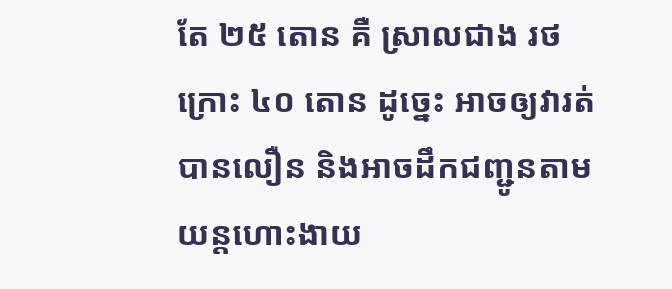តែ ២៥ តោន គឺ ស្រាលជាង រថក្រោះ ៤០ តោន ដូច្នេះ អាចឲ្យវារត់បានលឿន និងអាចដឹកជញ្ជូនតាម យន្តហោះងាយ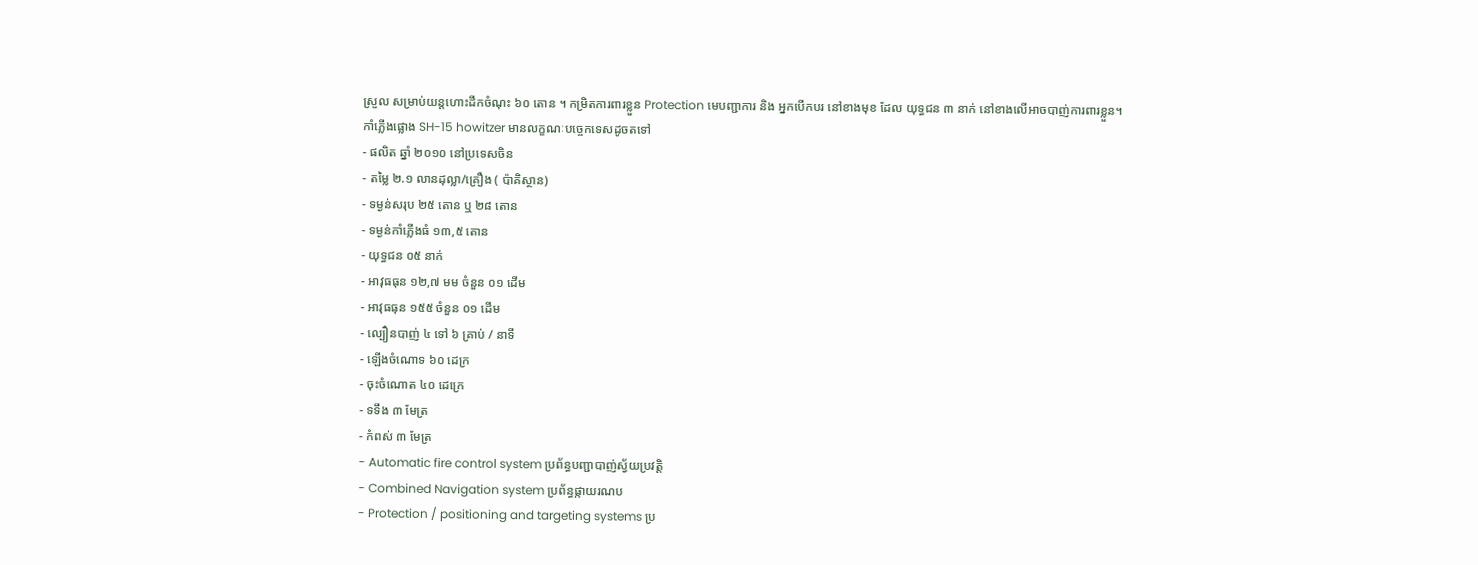ស្រួល សម្រាប់យន្តហោះដឹកចំណុះ ៦០ តោន ។ កម្រិតការពារខ្លួន Protection មេបញ្ជាការ និង អ្នកបើកបរ នៅខាងមុខ ដែល យុទ្ធជន ៣ នាក់ នៅខាងលើអាចបាញ់ការពារខ្លួន។
កាំភ្លើងផ្លោង SH-15 howitzer មានលក្ខណៈបច្ចេកទេសដូចតទៅ
- ផលិត ឆ្នាំ ២០១០ នៅប្រទេសចិន
- តម្លៃ ២.១ លានដុល្លា/គ្រឿង ( ប៉ាគិស្ថាន)
- ទម្ងន់សរុប ២៥ តោន ឬ ២៨ តោន
- ទម្ងន់កាំភ្លើងធំ ១៣,៥ តោន
- យុទ្ធជន ០៥ នាក់
- អាវុធធុន ១២,៧ មម ចំនួន ០១ ដើម
- អាវុធធុន ១៥៥ ចំនួន ០១ ដើម
- ល្បឿនបាញ់ ៤ ទៅ ៦ គ្រាប់ / នាទី
- ឡើងចំណោទ ៦០ ដេក្រ
- ចុះចំណោត ៤០ ដេក្រេ
- ទទឹង ៣ មែត្រ
- កំពស់ ៣ មែត្រ
- Automatic fire control system ប្រព័ន្ធបញ្ជាបាញ់ស្វ័យប្រវត្តិ
- Combined Navigation system ប្រព័ន្ធផ្កាយរណប
- Protection / positioning and targeting systems ប្រ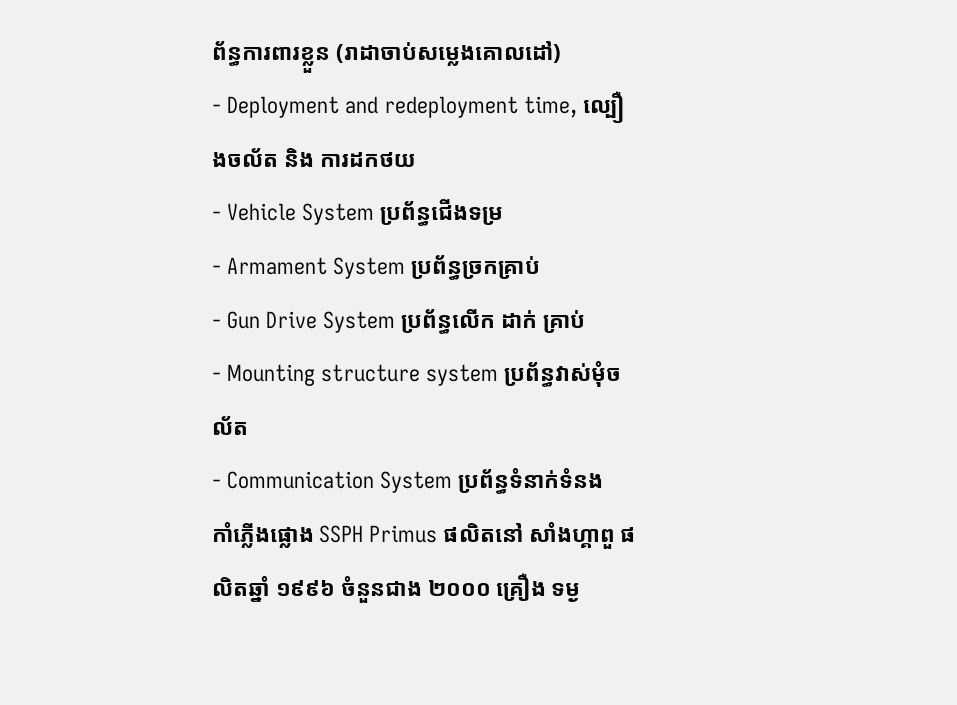ព័ន្ធការពារខ្លួន (រាដាចាប់សម្លេងគោលដៅ)
- Deployment and redeployment time, ល្បឿងចល័ត និង ការដកថយ
- Vehicle System ប្រព័ន្ធជើងទម្រ
- Armament System ប្រព័ន្ធច្រកគ្រាប់
- Gun Drive System ប្រព័ន្ធលើក ដាក់ គ្រាប់
- Mounting structure system ប្រព័ន្ធវាស់មុំចល័ត
- Communication System ប្រព័ន្ធទំនាក់ទំនង
កាំភ្លើងផ្លោង SSPH Primus ផលិតនៅ សាំងហ្គាពួ ផលិតឆ្នាំ ១៩៩៦ ចំនួនជាង ២០០០ គ្រឿង ទម្ង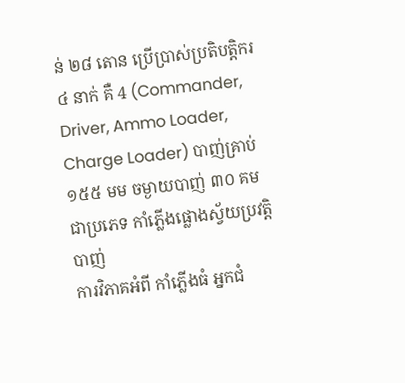ន់ ២៨ តោន ប្រើប្រាស់ប្រតិបត្តិករ ៤ នាក់ គឺ 4 (Commander, Driver, Ammo Loader, Charge Loader) បាញ់គ្រាប់ ១៥៥ មម ចម្ងាយបាញ់ ៣០ គម ជាប្រភេទ កាំភ្លើងផ្លោងស្វ័យប្រវត្តិបាញ់
ការវិភាគអំពី កាំភ្លើងធំ អ្នកជំ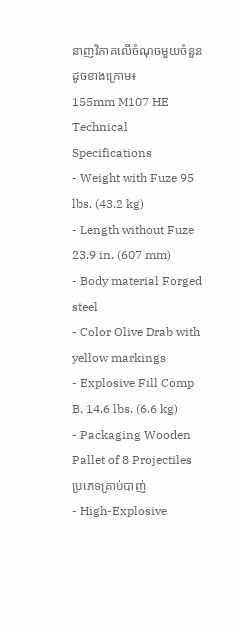នាញវិភាគលើចំណុចមួយចំនួនដូចខាងក្រោម៖
155mm M107 HE Technical Specifications
- Weight with Fuze 95 lbs. (43.2 kg)
- Length without Fuze 23.9 in. (607 mm)
- Body material Forged steel
- Color Olive Drab with yellow markings
- Explosive Fill Comp B, 14.6 lbs. (6.6 kg)
- Packaging Wooden Pallet of 8 Projectiles
ប្រភេទគ្រាប់បាញ់
- High-Explosive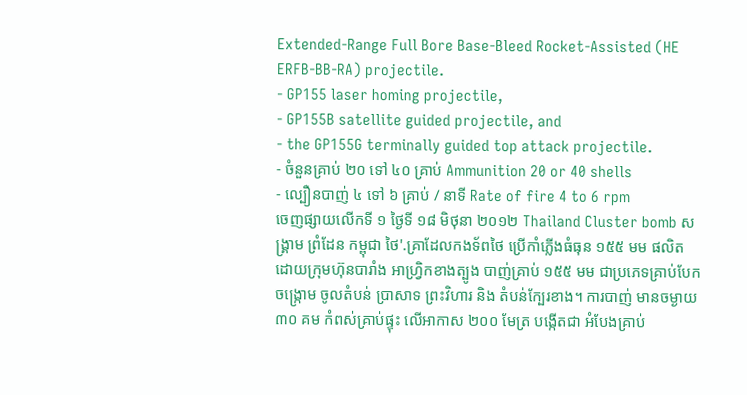Extended-Range Full Bore Base-Bleed Rocket-Assisted (HE ERFB-BB-RA) projectile.
- GP155 laser homing projectile,
- GP155B satellite guided projectile, and
- the GP155G terminally guided top attack projectile.
- ចំនួនគ្រាប់ ២០ ទៅ ៤០ គ្រាប់ Ammunition 20 or 40 shells
- ល្បឿនបាញ់ ៤ ទៅ ៦ គ្រាប់ / នាទី Rate of fire 4 to 6 rpm
ចេញផ្សាយលើកទី ១ ថ្ងៃទី ១៨ មិថុនា ២០១២ Thailand Cluster bomb សង្រ្គាម ព្រំដែន កម្ពុជា ថៃ'.គ្រាដែលកងទ័ពថៃ ប្រើកាំភ្លើងធំធុន ១៥៥ មម ផលិត ដោយក្រុមហ៊ុនបារាំង អាហ្រ្វិកខាងត្បូង បាញ់គ្រាប់ ១៥៥ មម ជាប្រភេទគ្រាប់បែកចង្រ្កោម ចូលតំបន់ ប្រាសាទ ព្រះវិហារ និង តំបន់ក្បែរខាង។ ការបាញ់ មានចម្ងាយ ៣០ គម កំពស់គ្រាប់ផ្ទុះ លើអាកាស ២០០ មែត្រ បង្កើតជា អំបែងគ្រាប់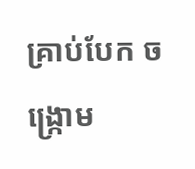គ្រាប់បែក ចង្រ្កោម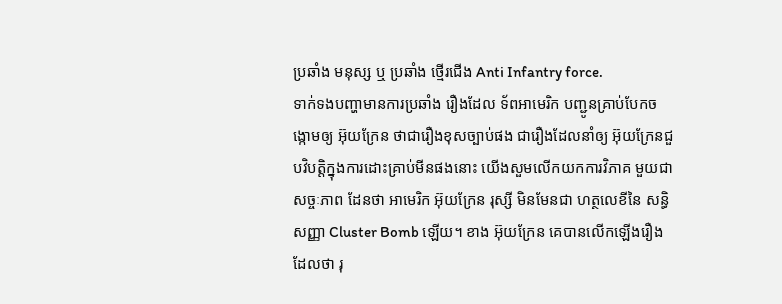ប្រឆាំង មនុស្ស ឬ ប្រឆាំង ថ្មើរជើង Anti Infantry force.
ទាក់ទងបញ្ហាមានការប្រឆាំង រឿងដែល ទ័ពអាមេរិក បញ្ជូនគ្រាប់បែកចង្កោមឲ្យ អ៊ុយក្រែន ថាជារឿងខុសច្បាប់ផង ជារឿងដែលនាំឲ្យ អ៊ុយក្រែនជួបវិបត្តិក្នុងការដោះគ្រាប់មីនផងនោះ យើងសួមលើកយកការវិភាគ មួយជាសច្ចៈភាព ដែនថា អាមេរិក អ៊ុយក្រែន រុស្សី មិនមែនជា ហត្ថលេខីនៃ សន្ធិសញ្ញា Cluster Bomb ឡើយ។ ខាង អ៊ុយក្រែន គេបានលើកឡើងរឿងដែលថា រុ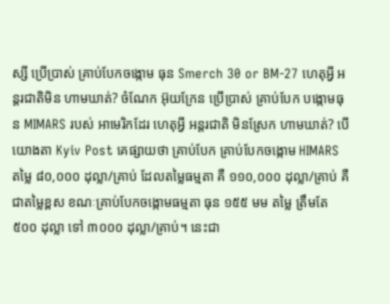ស្សី ប្រើប្រាស់ គ្រាប់បែកចង្កោម ធុន Smerch 30 or BM-27 ហេតុអ្វី អន្តរជាតិមិន ហាមឃាត់? ចំណែក អ៊ុយក្រែន ប្រើប្រាស់ គ្រាប់បែក បង្កោមធុន MIMARS របស់ អាមេរិកដែរ ហេតុអ្វី អន្តរជាតិ មិនស្រែក ហាមឃាត់? បើយោងតា Kyiv Post គេផ្សាយថា គ្រាប់បែក គ្រាប់បែកចង្កោម HIMARS តម្លៃ ៨០,០០០ ដុល្លា/គ្រាប់ ដែលតម្លៃធម្មតា គឺ ១១០,០០០ ដុល្លា/គ្រាប់ គឺជាតម្លៃខ្ពស ខណៈគ្រាប់បែកចង្កោមធម្មតា ធុន ១៥៥ មម តម្លៃ ត្រឹមតែ ៥០០ ដុល្លា ទៅ ៣០០០ ដុល្លា/គ្រាប់។ នេះជា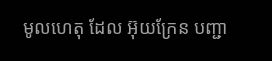មូលហេតុ ដែល អ៊ុយក្រែន បញ្ជា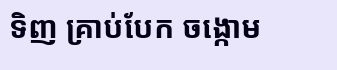ទិញ គ្រាប់បែក ចង្កោម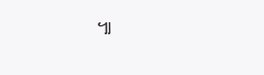៕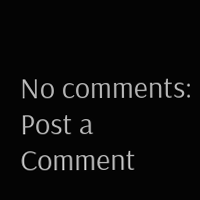No comments:
Post a Comment